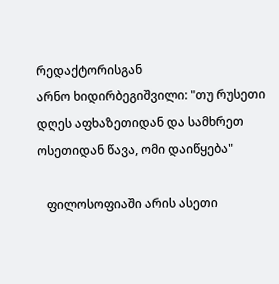რედაქტორისგან
არნო ხიდირბეგიშვილი: "თუ რუსეთი დღეს აფხაზეთიდან და სამხრეთ ოსეთიდან წავა, ომი დაიწყება"

   ფილოსოფიაში არის ასეთი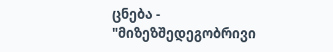ცნება - "მიზეზშედეგობრივი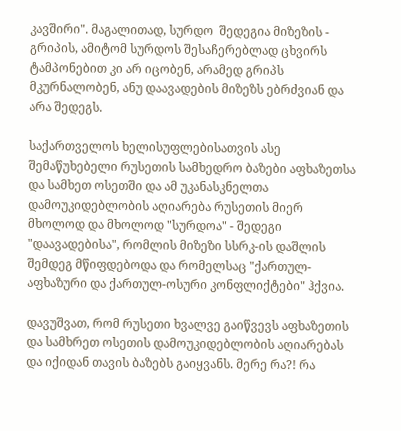კავშირი". მაგალითად, სურდო  შედეგია მიზეზის - გრიპის, ამიტომ სურდოს შესაჩერებლად ცხვირს ტამპონებით კი არ იცობენ, არამედ გრიპს მკურნალობენ, ანუ დაავადების მიზეზს ებრძვიან და არა შედეგს.

საქართველოს ხელისუფლებისათვის ასე შემაწუხებელი რუსეთის სამხედრო ბაზები აფხაზეთსა და სამხეთ ოსეთში და ამ უკანასკნელთა დამოუკიდებლობის აღიარება რუსეთის მიერ მხოლოდ და მხოლოდ "სურდოა" - შედეგი "დაავადებისა", რომლის მიზეზი სსრკ-ის დაშლის შემდეგ მწიფდებოდა და რომელსაც "ქართულ-აფხაზური და ქართულ-ოსური კონფლიქტები" ჰქვია.

დავუშვათ, რომ რუსეთი ხვალვე გაიწვევს აფხაზეთის და სამხრეთ ოსეთის დამოუკიდებლობის აღიარებას და იქიდან თავის ბაზებს გაიყვანს. მერე რა?! რა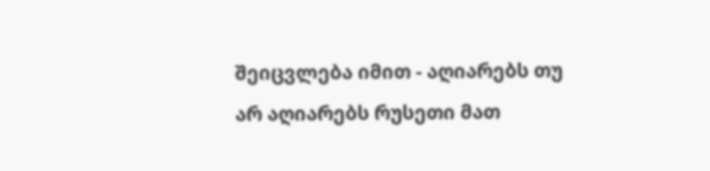შეიცვლება იმით - აღიარებს თუ არ აღიარებს რუსეთი მათ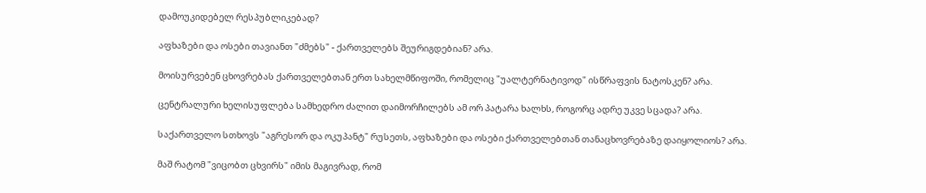დამოუკიდებელ რესპუბლიკებად?

აფხაზები და ოსები თავიანთ "ძმებს" - ქართველებს შეურიგდებიან? არა.

მოისურვებენ ცხოვრებას ქართველებთან ერთ სახელმწიფოში, რომელიც "უალტერნატივოდ" ისწრაფვის ნატოსკენ? არა.

ცენტრალური ხელისუფლება სამხედრო ძალით დაიმორჩილებს ამ ორ პატარა ხალხს, როგორც ადრე უკვე სცადა? არა.

საქართველო სთხოვს "აგრესორ და ოკუპანტ" რუსეთს, აფხაზები და ოსები ქართველებთან თანაცხოვრებაზე დაიყოლიოს? არა.

მაშ რატომ "ვიცობთ ცხვირს" იმის მაგივრად, რომ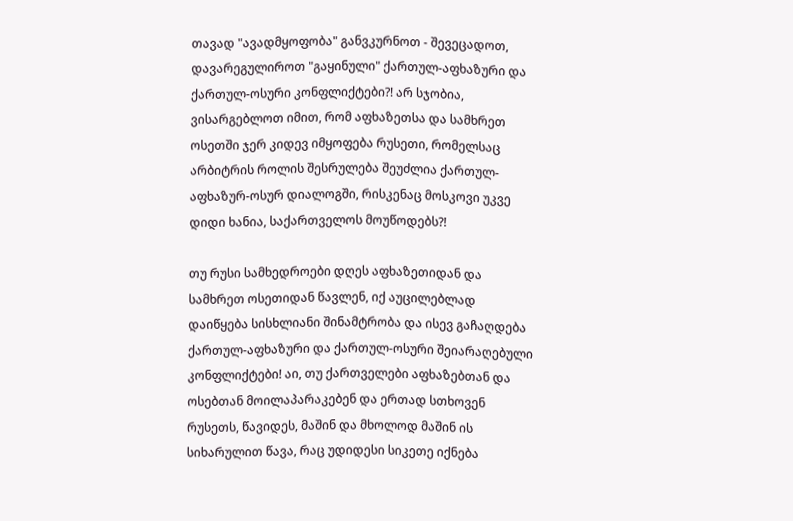თავად "ავადმყოფობა" განვკურნოთ - შევეცადოთ, დავარეგულიროთ "გაყინული" ქართულ-აფხაზური და ქართულ-ოსური კონფლიქტები?! არ სჯობია, ვისარგებლოთ იმით, რომ აფხაზეთსა და სამხრეთ ოსეთში ჯერ კიდევ იმყოფება რუსეთი, რომელსაც არბიტრის როლის შესრულება შეუძლია ქართულ-აფხაზურ-ოსურ დიალოგში, რისკენაც მოსკოვი უკვე დიდი ხანია, საქართველოს მოუწოდებს?!

თუ რუსი სამხედროები დღეს აფხაზეთიდან და სამხრეთ ოსეთიდან წავლენ, იქ აუცილებლად დაიწყება სისხლიანი შინამტრობა და ისევ გაჩაღდება ქართულ-აფხაზური და ქართულ-ოსური შეიარაღებული კონფლიქტები! აი, თუ ქართველები აფხაზებთან და ოსებთან მოილაპარაკებენ და ერთად სთხოვენ რუსეთს, წავიდეს, მაშინ და მხოლოდ მაშინ ის სიხარულით წავა, რაც უდიდესი სიკეთე იქნება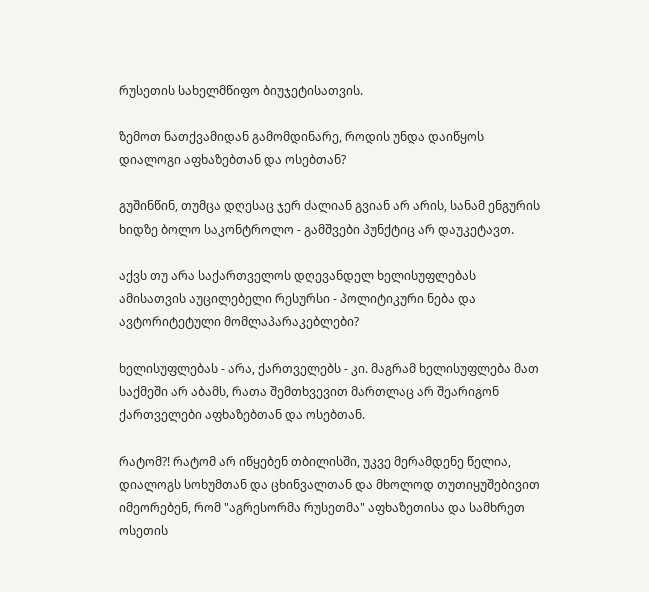რუსეთის სახელმწიფო ბიუჯეტისათვის.

ზემოთ ნათქვამიდან გამომდინარე, როდის უნდა დაიწყოს დიალოგი აფხაზებთან და ოსებთან?

გუშინწინ, თუმცა დღესაც ჯერ ძალიან გვიან არ არის, სანამ ენგურის ხიდზე ბოლო საკონტროლო - გამშვები პუნქტიც არ დაუკეტავთ.

აქვს თუ არა საქართველოს დღევანდელ ხელისუფლებას ამისათვის აუცილებელი რესურსი - პოლიტიკური ნება და ავტორიტეტული მომლაპარაკებლები?

ხელისუფლებას - არა, ქართველებს - კი. მაგრამ ხელისუფლება მათ საქმეში არ აბამს, რათა შემთხვევით მართლაც არ შეარიგონ ქართველები აფხაზებთან და ოსებთან.

რატომ?! რატომ არ იწყებენ თბილისში, უკვე მერამდენე წელია, დიალოგს სოხუმთან და ცხინვალთან და მხოლოდ თუთიყუშებივით იმეორებენ, რომ "აგრესორმა რუსეთმა" აფხაზეთისა და სამხრეთ ოსეთის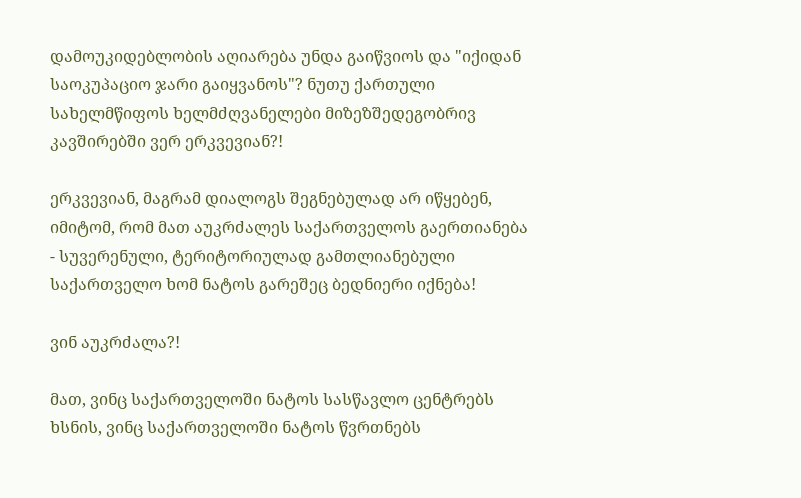დამოუკიდებლობის აღიარება უნდა გაიწვიოს და "იქიდან საოკუპაციო ჯარი გაიყვანოს"? ნუთუ ქართული სახელმწიფოს ხელმძღვანელები მიზეზშედეგობრივ კავშირებში ვერ ერკვევიან?!

ერკვევიან, მაგრამ დიალოგს შეგნებულად არ იწყებენ, იმიტომ, რომ მათ აუკრძალეს საქართველოს გაერთიანება - სუვერენული, ტერიტორიულად გამთლიანებული საქართველო ხომ ნატოს გარეშეც ბედნიერი იქნება!

ვინ აუკრძალა?!

მათ, ვინც საქართველოში ნატოს სასწავლო ცენტრებს ხსნის, ვინც საქართველოში ნატოს წვრთნებს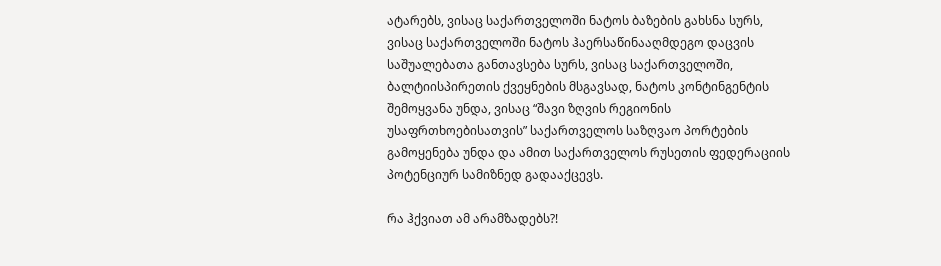ატარებს, ვისაც საქართველოში ნატოს ბაზების გახსნა სურს, ვისაც საქართველოში ნატოს ჰაერსაწინააღმდეგო დაცვის საშუალებათა განთავსება სურს, ვისაც საქართველოში, ბალტიისპირეთის ქვეყნების მსგავსად, ნატოს კონტინგენტის შემოყვანა უნდა, ვისაც “შავი ზღვის რეგიონის უსაფრთხოებისათვის” საქართველოს საზღვაო პორტების გამოყენება უნდა და ამით საქართველოს რუსეთის ფედერაციის პოტენციურ სამიზნედ გადააქცევს.

რა ჰქვიათ ამ არამზადებს?!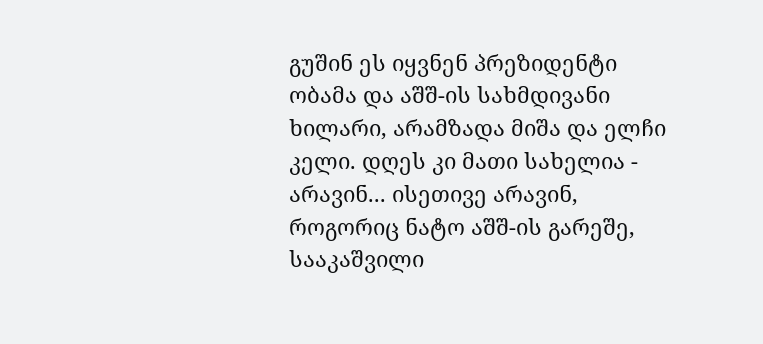გუშინ ეს იყვნენ პრეზიდენტი ობამა და აშშ-ის სახმდივანი ხილარი, არამზადა მიშა და ელჩი კელი. დღეს კი მათი სახელია - არავინ... ისეთივე არავინ, როგორიც ნატო აშშ-ის გარეშე, სააკაშვილი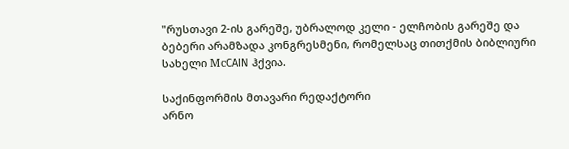"რუსთავი 2-ის გარეშე, უბრალოდ კელი - ელჩობის გარეშე და ბებერი არამზადა კონგრესმენი, რომელსაც თითქმის ბიბლიური სახელი МсCAIN ჰქვია.

საქინფორმის მთავარი რედაქტორი
არნო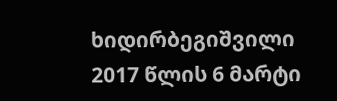ხიდირბეგიშვილი
2017 წლის 6 მარტი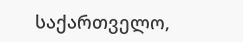საქართველო,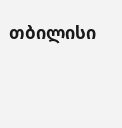თბილისი